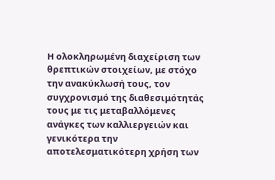Η ολοκληρωμένη διαχείριση των θρεπτικών στοιχείων, με στόχο την ανακύκλωσή τους, τον συγχρονισμό της διαθεσιμότητάς τους με τις μεταβαλλόμενες ανάγκες των καλλιεργειών και γενικότερα την αποτελεσματικότερη χρήση των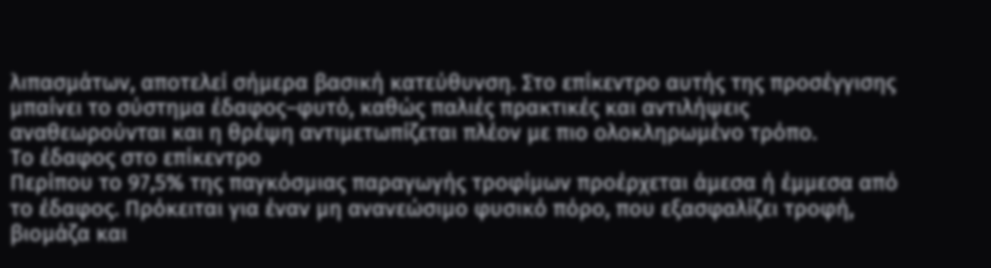λιπασμάτων, αποτελεί σήμερα βασική κατεύθυνση. Στο επίκεντρο αυτής της προσέγγισης μπαίνει το σύστημα έδαφος–φυτό, καθώς παλιές πρακτικές και αντιλήψεις αναθεωρούνται και η θρέψη αντιμετωπίζεται πλέον με πιο ολοκληρωμένο τρόπο.
Το έδαφος στο επίκεντρο
Περίπου το 97,5% της παγκόσμιας παραγωγής τροφίμων προέρχεται άμεσα ή έμμεσα από το έδαφος. Πρόκειται για έναν μη ανανεώσιμο φυσικό πόρο, που εξασφαλίζει τροφή, βιομάζα και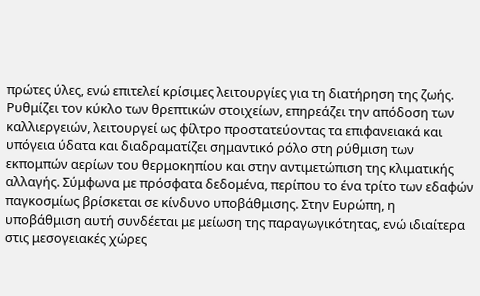πρώτες ύλες, ενώ επιτελεί κρίσιμες λειτουργίες για τη διατήρηση της ζωής. Ρυθμίζει τον κύκλο των θρεπτικών στοιχείων, επηρεάζει την απόδοση των καλλιεργειών, λειτουργεί ως φίλτρο προστατεύοντας τα επιφανειακά και υπόγεια ύδατα και διαδραματίζει σημαντικό ρόλο στη ρύθμιση των εκπομπών αερίων του θερμοκηπίου και στην αντιμετώπιση της κλιματικής αλλαγής. Σύμφωνα με πρόσφατα δεδομένα, περίπου το ένα τρίτο των εδαφών παγκοσμίως βρίσκεται σε κίνδυνο υποβάθμισης. Στην Ευρώπη, η υποβάθμιση αυτή συνδέεται με μείωση της παραγωγικότητας, ενώ ιδιαίτερα στις μεσογειακές χώρες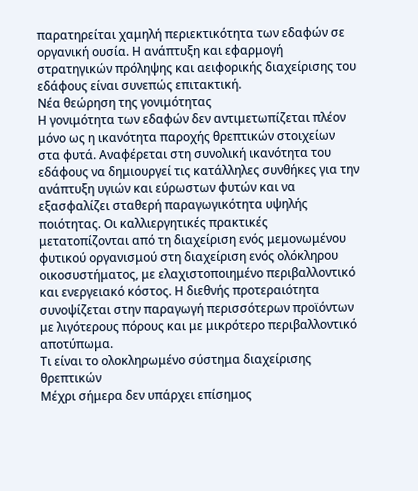παρατηρείται χαμηλή περιεκτικότητα των εδαφών σε οργανική ουσία. Η ανάπτυξη και εφαρμογή στρατηγικών πρόληψης και αειφορικής διαχείρισης του εδάφους είναι συνεπώς επιτακτική.
Νέα θεώρηση της γονιμότητας
Η γονιμότητα των εδαφών δεν αντιμετωπίζεται πλέον μόνο ως η ικανότητα παροχής θρεπτικών στοιχείων στα φυτά. Αναφέρεται στη συνολική ικανότητα του εδάφους να δημιουργεί τις κατάλληλες συνθήκες για την ανάπτυξη υγιών και εύρωστων φυτών και να εξασφαλίζει σταθερή παραγωγικότητα υψηλής ποιότητας. Οι καλλιεργητικές πρακτικές μετατοπίζονται από τη διαχείριση ενός μεμονωμένου φυτικού οργανισμού στη διαχείριση ενός ολόκληρου οικοσυστήματος, με ελαχιστοποιημένο περιβαλλοντικό και ενεργειακό κόστος. Η διεθνής προτεραιότητα συνοψίζεται στην παραγωγή περισσότερων προϊόντων με λιγότερους πόρους και με μικρότερο περιβαλλοντικό αποτύπωμα.
Τι είναι το ολοκληρωμένο σύστημα διαχείρισης θρεπτικών
Μέχρι σήμερα δεν υπάρχει επίσημος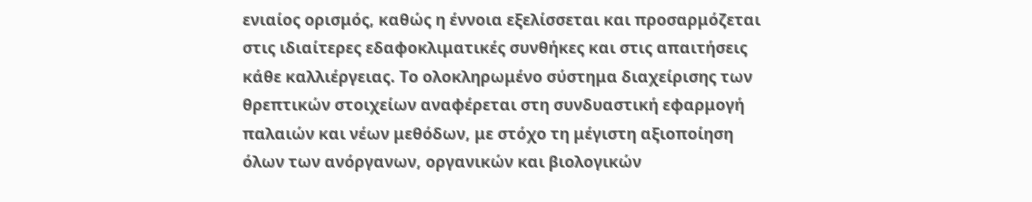ενιαίος ορισμός, καθώς η έννοια εξελίσσεται και προσαρμόζεται στις ιδιαίτερες εδαφοκλιματικές συνθήκες και στις απαιτήσεις κάθε καλλιέργειας. Το ολοκληρωμένο σύστημα διαχείρισης των θρεπτικών στοιχείων αναφέρεται στη συνδυαστική εφαρμογή παλαιών και νέων μεθόδων, με στόχο τη μέγιστη αξιοποίηση όλων των ανόργανων, οργανικών και βιολογικών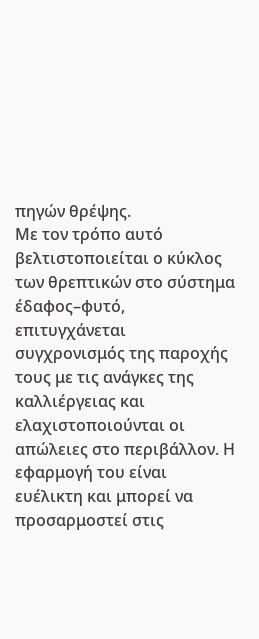πηγών θρέψης.
Με τον τρόπο αυτό βελτιστοποιείται ο κύκλος των θρεπτικών στο σύστημα έδαφος–φυτό, επιτυγχάνεται συγχρονισμός της παροχής τους με τις ανάγκες της καλλιέργειας και ελαχιστοποιούνται οι απώλειες στο περιβάλλον. Η εφαρμογή του είναι ευέλικτη και μπορεί να προσαρμοστεί στις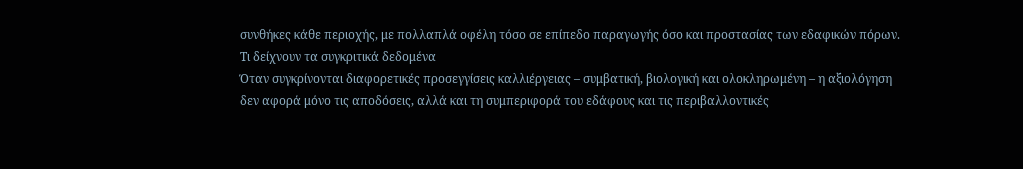συνθήκες κάθε περιοχής, με πολλαπλά οφέλη τόσο σε επίπεδο παραγωγής όσο και προστασίας των εδαφικών πόρων.
Τι δείχνουν τα συγκριτικά δεδομένα
Όταν συγκρίνονται διαφορετικές προσεγγίσεις καλλιέργειας – συμβατική, βιολογική και ολοκληρωμένη – η αξιολόγηση δεν αφορά μόνο τις αποδόσεις, αλλά και τη συμπεριφορά του εδάφους και τις περιβαλλοντικές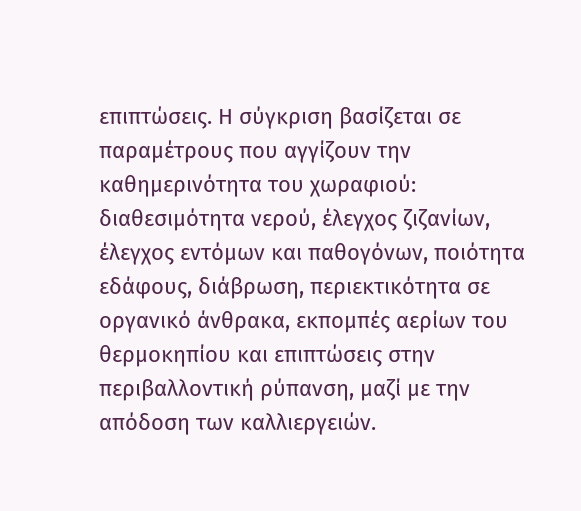επιπτώσεις. Η σύγκριση βασίζεται σε παραμέτρους που αγγίζουν την καθημερινότητα του χωραφιού: διαθεσιμότητα νερού, έλεγχος ζιζανίων, έλεγχος εντόμων και παθογόνων, ποιότητα εδάφους, διάβρωση, περιεκτικότητα σε οργανικό άνθρακα, εκπομπές αερίων του θερμοκηπίου και επιπτώσεις στην περιβαλλοντική ρύπανση, μαζί με την απόδοση των καλλιεργειών.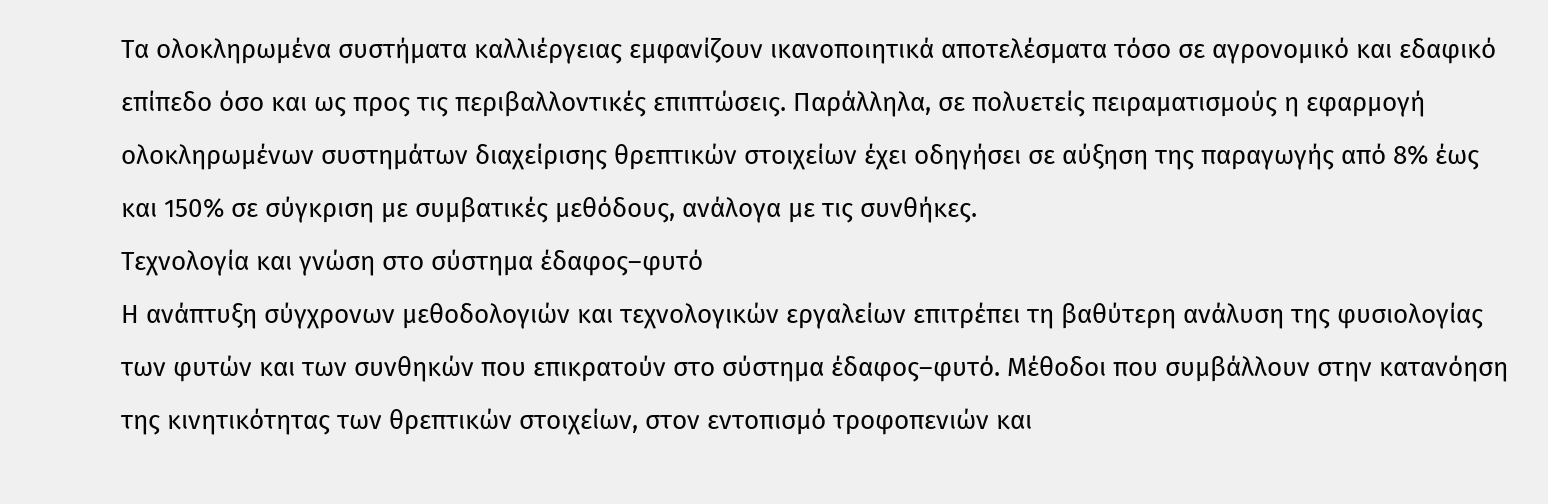Τα ολοκληρωμένα συστήματα καλλιέργειας εμφανίζουν ικανοποιητικά αποτελέσματα τόσο σε αγρονομικό και εδαφικό επίπεδο όσο και ως προς τις περιβαλλοντικές επιπτώσεις. Παράλληλα, σε πολυετείς πειραματισμούς η εφαρμογή ολοκληρωμένων συστημάτων διαχείρισης θρεπτικών στοιχείων έχει οδηγήσει σε αύξηση της παραγωγής από 8% έως και 150% σε σύγκριση με συμβατικές μεθόδους, ανάλογα με τις συνθήκες.
Τεχνολογία και γνώση στο σύστημα έδαφος–φυτό
Η ανάπτυξη σύγχρονων μεθοδολογιών και τεχνολογικών εργαλείων επιτρέπει τη βαθύτερη ανάλυση της φυσιολογίας των φυτών και των συνθηκών που επικρατούν στο σύστημα έδαφος–φυτό. Μέθοδοι που συμβάλλουν στην κατανόηση της κινητικότητας των θρεπτικών στοιχείων, στον εντοπισμό τροφοπενιών και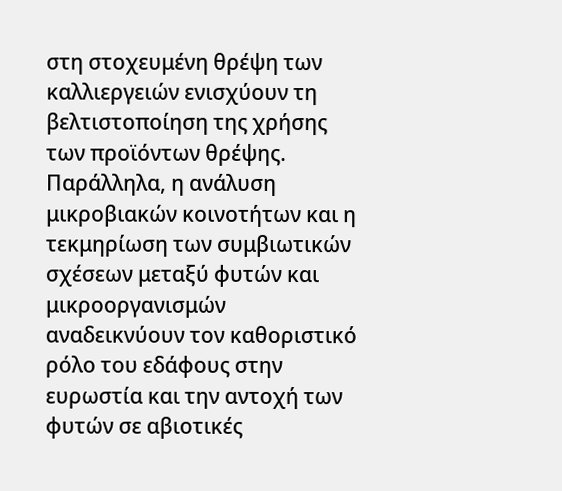στη στοχευμένη θρέψη των καλλιεργειών ενισχύουν τη βελτιστοποίηση της χρήσης των προϊόντων θρέψης.
Παράλληλα, η ανάλυση μικροβιακών κοινοτήτων και η τεκμηρίωση των συμβιωτικών σχέσεων μεταξύ φυτών και μικροοργανισμών αναδεικνύουν τον καθοριστικό ρόλο του εδάφους στην ευρωστία και την αντοχή των φυτών σε αβιοτικές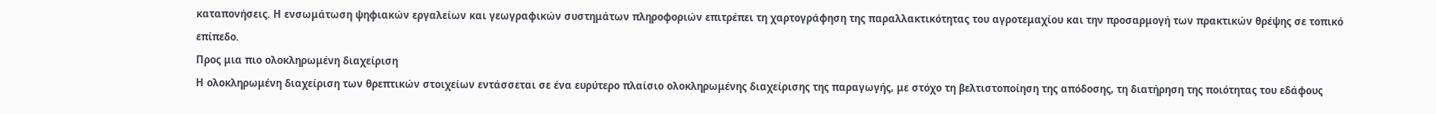καταπονήσεις. Η ενσωμάτωση ψηφιακών εργαλείων και γεωγραφικών συστημάτων πληροφοριών επιτρέπει τη χαρτογράφηση της παραλλακτικότητας του αγροτεμαχίου και την προσαρμογή των πρακτικών θρέψης σε τοπικό επίπεδο.
Προς μια πιο ολοκληρωμένη διαχείριση
Η ολοκληρωμένη διαχείριση των θρεπτικών στοιχείων εντάσσεται σε ένα ευρύτερο πλαίσιο ολοκληρωμένης διαχείρισης της παραγωγής, με στόχο τη βελτιστοποίηση της απόδοσης, τη διατήρηση της ποιότητας του εδάφους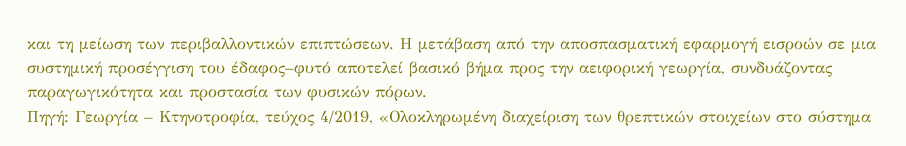και τη μείωση των περιβαλλοντικών επιπτώσεων. Η μετάβαση από την αποσπασματική εφαρμογή εισροών σε μια συστημική προσέγγιση του έδαφος–φυτό αποτελεί βασικό βήμα προς την αειφορική γεωργία, συνδυάζοντας παραγωγικότητα και προστασία των φυσικών πόρων.
Πηγή: Γεωργία – Κτηνοτροφία, τεύχος 4/2019, «Ολοκληρωμένη διαχείριση των θρεπτικών στοιχείων στο σύστημα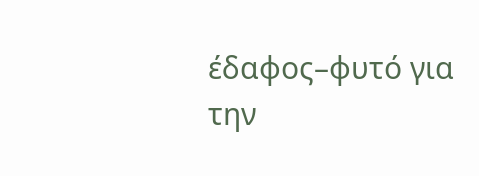έδαφος–φυτό για την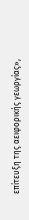επίτευξη της αειφορικής γεωργίας»,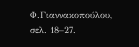Φ.Γιαννακοπούλου, σελ. 18–27.